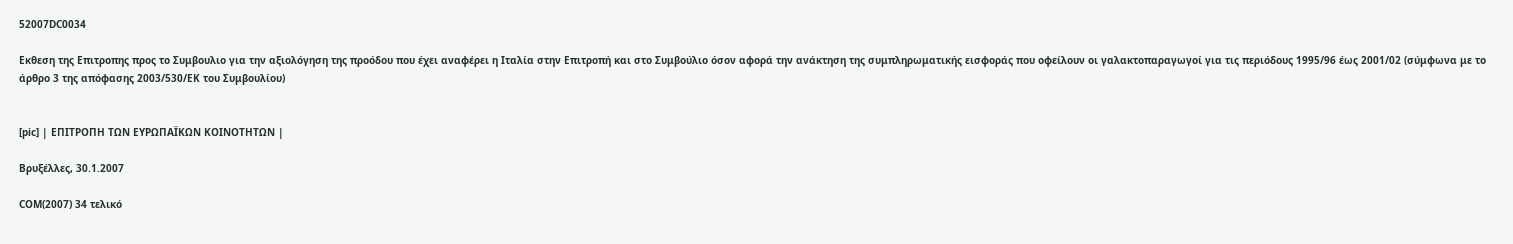52007DC0034

Εκθεση της Επιτροπης προς το Συμβουλιο για την αξιολόγηση της προόδου που έχει αναφέρει η Ιταλία στην Επιτροπή και στο Συμβούλιο όσον αφορά την ανάκτηση της συμπληρωματικής εισφοράς που οφείλουν οι γαλακτοπαραγωγοί για τις περιόδους 1995/96 έως 2001/02 (σύμφωνα με το άρθρο 3 της απόφασης 2003/530/EΚ του Συμβουλίου)


[pic] | ΕΠΙΤΡΟΠΗ ΤΩΝ ΕΥΡΩΠΑΪΚΩΝ ΚΟΙΝΟΤΗΤΩΝ |

Βρυξέλλες, 30.1.2007

COM(2007) 34 τελικό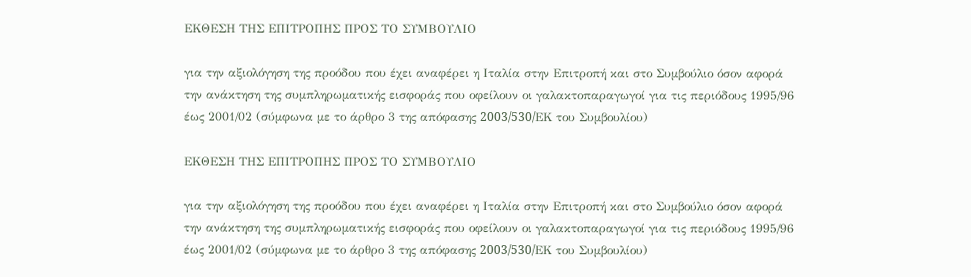ΕΚΘΕΣΗ ΤΗΣ ΕΠΙΤΡΟΠΗΣ ΠΡΟΣ ΤΟ ΣΥΜΒΟΥΛΙΟ

για την αξιολόγηση της προόδου που έχει αναφέρει η Ιταλία στην Επιτροπή και στο Συμβούλιο όσον αφορά την ανάκτηση της συμπληρωματικής εισφοράς που οφείλουν οι γαλακτοπαραγωγοί για τις περιόδους 1995/96 έως 2001/02 (σύμφωνα με το άρθρο 3 της απόφασης 2003/530/EΚ του Συμβουλίου)

ΕΚΘΕΣΗ ΤΗΣ ΕΠΙΤΡΟΠΗΣ ΠΡΟΣ ΤΟ ΣΥΜΒΟΥΛΙΟ

για την αξιολόγηση της προόδου που έχει αναφέρει η Ιταλία στην Επιτροπή και στο Συμβούλιο όσον αφορά την ανάκτηση της συμπληρωματικής εισφοράς που οφείλουν οι γαλακτοπαραγωγοί για τις περιόδους 1995/96 έως 2001/02 (σύμφωνα με το άρθρο 3 της απόφασης 2003/530/EΚ του Συμβουλίου)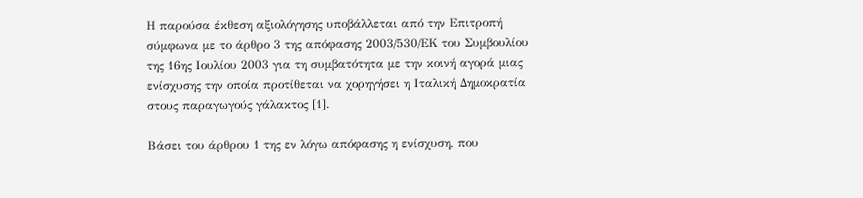Η παρούσα έκθεση αξιολόγησης υποβάλλεται από την Επιτροπή σύμφωνα με το άρθρο 3 της απόφασης 2003/530/ΕΚ του Συμβουλίου της 16ης Ιουλίου 2003 για τη συμβατότητα με την κοινή αγορά μιας ενίσχυσης την οποία προτίθεται να χορηγήσει η Ιταλική Δημοκρατία στους παραγωγούς γάλακτος [1].

Βάσει του άρθρου 1 της εν λόγω απόφασης η ενίσχυση, που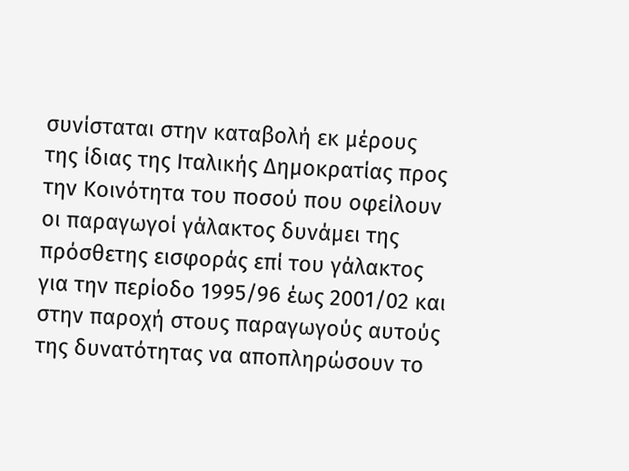συνίσταται στην καταβολή εκ μέρους της ίδιας της Ιταλικής Δημοκρατίας προς την Κοινότητα του ποσού που οφείλουν οι παραγωγοί γάλακτος δυνάμει της πρόσθετης εισφοράς επί του γάλακτος για την περίοδο 1995/96 έως 2001/02 και στην παροχή στους παραγωγούς αυτούς της δυνατότητας να αποπληρώσουν το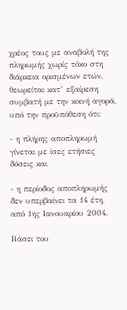χρέος τους με αναβολή της πληρωμής χωρίς τόκο στη διάρκεια ορισμένων ετών, θεωρείται κατ’ εξαίρεση συμβατή με την κοινή αγορά, υπό την προϋπόθεση ότι:

- η πλήρης αποπληρωμή γίνεται με ίσες ετήσιες δόσεις και

- η περίοδος αποπληρωμής δεν υπερβαίνει τα 14 έτη, από 1ης Ιανουαρίου 2004.

Βάσει του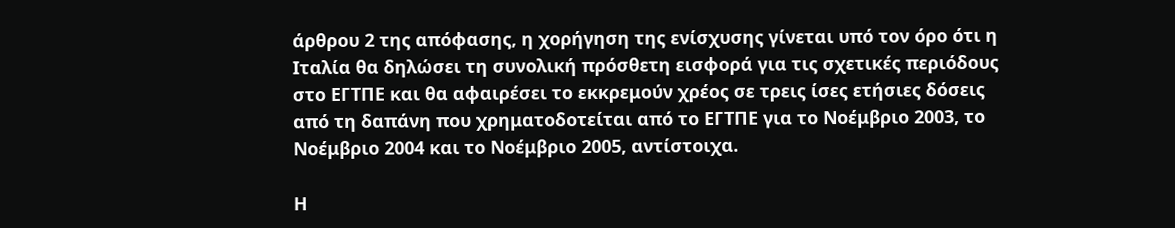άρθρου 2 της απόφασης, η χορήγηση της ενίσχυσης γίνεται υπό τον όρο ότι η Ιταλία θα δηλώσει τη συνολική πρόσθετη εισφορά για τις σχετικές περιόδους στο ΕΓΤΠΕ και θα αφαιρέσει το εκκρεμούν χρέος σε τρεις ίσες ετήσιες δόσεις από τη δαπάνη που χρηματοδοτείται από το ΕΓΤΠΕ για το Νοέμβριο 2003, το Νοέμβριο 2004 και το Νοέμβριο 2005, αντίστοιχα.

Η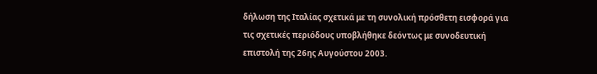δήλωση της Ιταλίας σχετικά με τη συνολική πρόσθετη εισφορά για τις σχετικές περιόδους υποβλήθηκε δεόντως με συνοδευτική επιστολή της 26ης Αυγούστου 2003.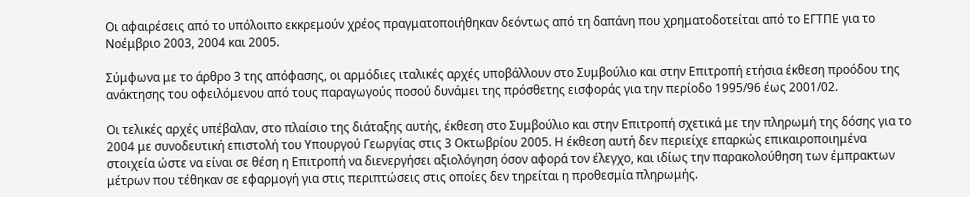Οι αφαιρέσεις από το υπόλοιπο εκκρεμούν χρέος πραγματοποιήθηκαν δεόντως από τη δαπάνη που χρηματοδοτείται από το ΕΓΤΠΕ για το Νοέμβριο 2003, 2004 και 2005.

Σύμφωνα με το άρθρο 3 της απόφασης, οι αρμόδιες ιταλικές αρχές υποβάλλουν στο Συμβούλιο και στην Επιτροπή ετήσια έκθεση προόδου της ανάκτησης του οφειλόμενου από τους παραγωγούς ποσού δυνάμει της πρόσθετης εισφοράς για την περίοδο 1995/96 έως 2001/02.

Οι τελικές αρχές υπέβαλαν, στο πλαίσιο της διάταξης αυτής, έκθεση στο Συμβούλιο και στην Επιτροπή σχετικά με την πληρωμή της δόσης για το 2004 με συνοδευτική επιστολή του Υπουργού Γεωργίας στις 3 Οκτωβρίου 2005. Η έκθεση αυτή δεν περιείχε επαρκώς επικαιροποιημένα στοιχεία ώστε να είναι σε θέση η Επιτροπή να διενεργήσει αξιολόγηση όσον αφορά τον έλεγχο, και ιδίως την παρακολούθηση των έμπρακτων μέτρων που τέθηκαν σε εφαρμογή για στις περιπτώσεις στις οποίες δεν τηρείται η προθεσμία πληρωμής.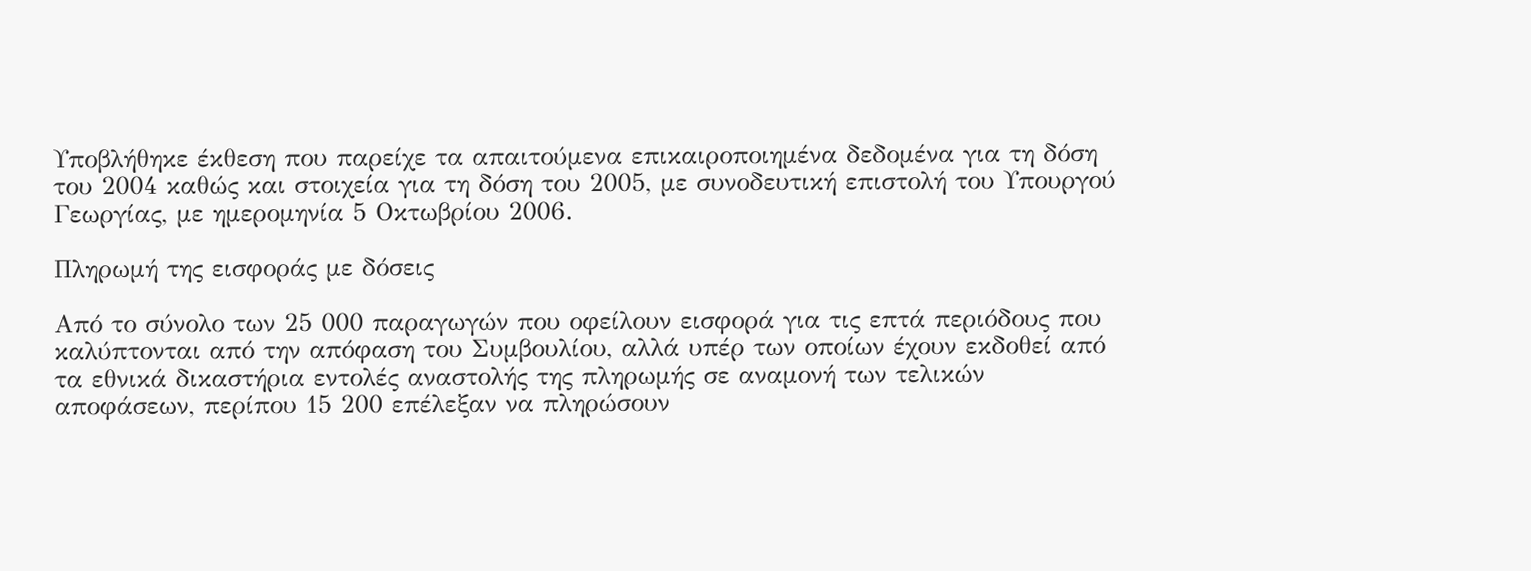Υποβλήθηκε έκθεση που παρείχε τα απαιτούμενα επικαιροποιημένα δεδομένα για τη δόση του 2004 καθώς και στοιχεία για τη δόση του 2005, με συνοδευτική επιστολή του Υπουργού Γεωργίας, με ημερομηνία 5 Οκτωβρίου 2006.

Πληρωμή της εισφοράς με δόσεις

Από το σύνολο των 25 000 παραγωγών που οφείλουν εισφορά για τις επτά περιόδους που καλύπτονται από την απόφαση του Συμβουλίου, αλλά υπέρ των οποίων έχουν εκδοθεί από τα εθνικά δικαστήρια εντολές αναστολής της πληρωμής σε αναμονή των τελικών αποφάσεων, περίπου 15 200 επέλεξαν να πληρώσουν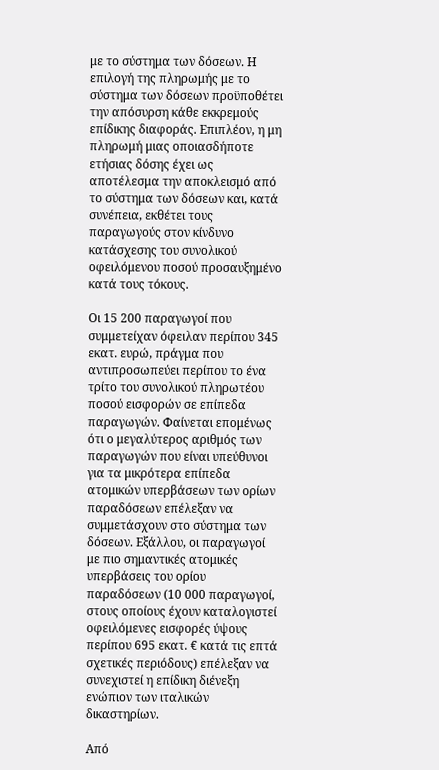με το σύστημα των δόσεων. Η επιλογή της πληρωμής με το σύστημα των δόσεων προϋποθέτει την απόσυρση κάθε εκκρεμούς επίδικης διαφοράς. Επιπλέον, η μη πληρωμή μιας οποιασδήποτε ετήσιας δόσης έχει ως αποτέλεσμα την αποκλεισμό από το σύστημα των δόσεων και, κατά συνέπεια, εκθέτει τους παραγωγούς στον κίνδυνο κατάσχεσης του συνολικού οφειλόμενου ποσού προσαυξημένο κατά τους τόκους.

Οι 15 200 παραγωγοί που συμμετείχαν όφειλαν περίπου 345 εκατ. ευρώ, πράγμα που αντιπροσωπεύει περίπου το ένα τρίτο του συνολικού πληρωτέου ποσού εισφορών σε επίπεδα παραγωγών. Φαίνεται επομένως ότι ο μεγαλύτερος αριθμός των παραγωγών που είναι υπεύθυνοι για τα μικρότερα επίπεδα ατομικών υπερβάσεων των ορίων παραδόσεων επέλεξαν να συμμετάσχουν στο σύστημα των δόσεων. Εξάλλου, οι παραγωγοί με πιο σημαντικές ατομικές υπερβάσεις του ορίου παραδόσεων (10 000 παραγωγοί, στους οποίους έχουν καταλογιστεί οφειλόμενες εισφορές ύψους περίπου 695 εκατ. € κατά τις επτά σχετικές περιόδους) επέλεξαν να συνεχιστεί η επίδικη διένεξη ενώπιον των ιταλικών δικαστηρίων.

Από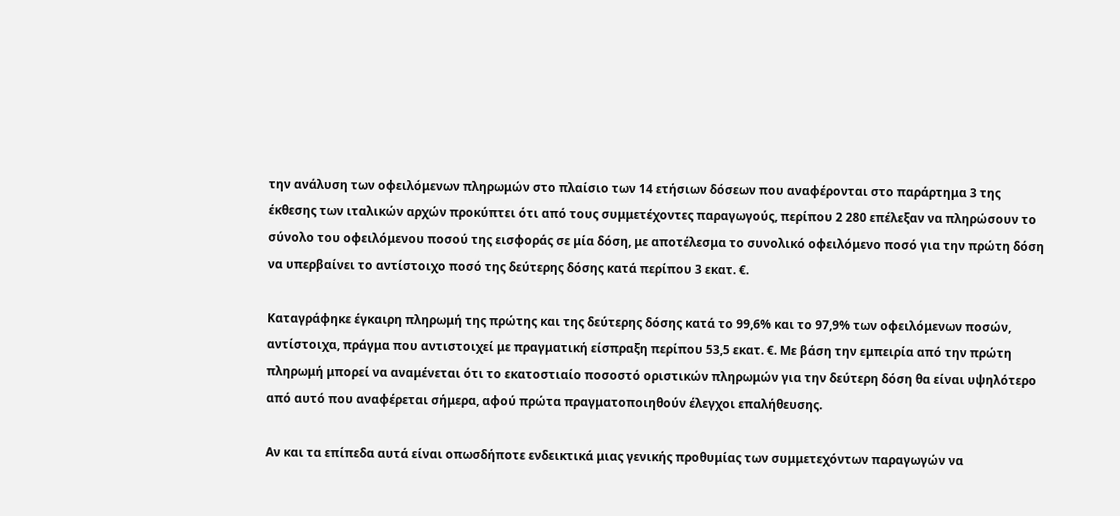την ανάλυση των οφειλόμενων πληρωμών στο πλαίσιο των 14 ετήσιων δόσεων που αναφέρονται στο παράρτημα 3 της έκθεσης των ιταλικών αρχών προκύπτει ότι από τους συμμετέχοντες παραγωγούς, περίπου 2 280 επέλεξαν να πληρώσουν το σύνολο του οφειλόμενου ποσού της εισφοράς σε μία δόση, με αποτέλεσμα το συνολικό οφειλόμενο ποσό για την πρώτη δόση να υπερβαίνει το αντίστοιχο ποσό της δεύτερης δόσης κατά περίπου 3 εκατ. €.

Καταγράφηκε έγκαιρη πληρωμή της πρώτης και της δεύτερης δόσης κατά το 99,6% και το 97,9% των οφειλόμενων ποσών, αντίστοιχα, πράγμα που αντιστοιχεί με πραγματική είσπραξη περίπου 53,5 εκατ. €. Με βάση την εμπειρία από την πρώτη πληρωμή μπορεί να αναμένεται ότι το εκατοστιαίο ποσοστό οριστικών πληρωμών για την δεύτερη δόση θα είναι υψηλότερο από αυτό που αναφέρεται σήμερα, αφού πρώτα πραγματοποιηθούν έλεγχοι επαλήθευσης.

Αν και τα επίπεδα αυτά είναι οπωσδήποτε ενδεικτικά μιας γενικής προθυμίας των συμμετεχόντων παραγωγών να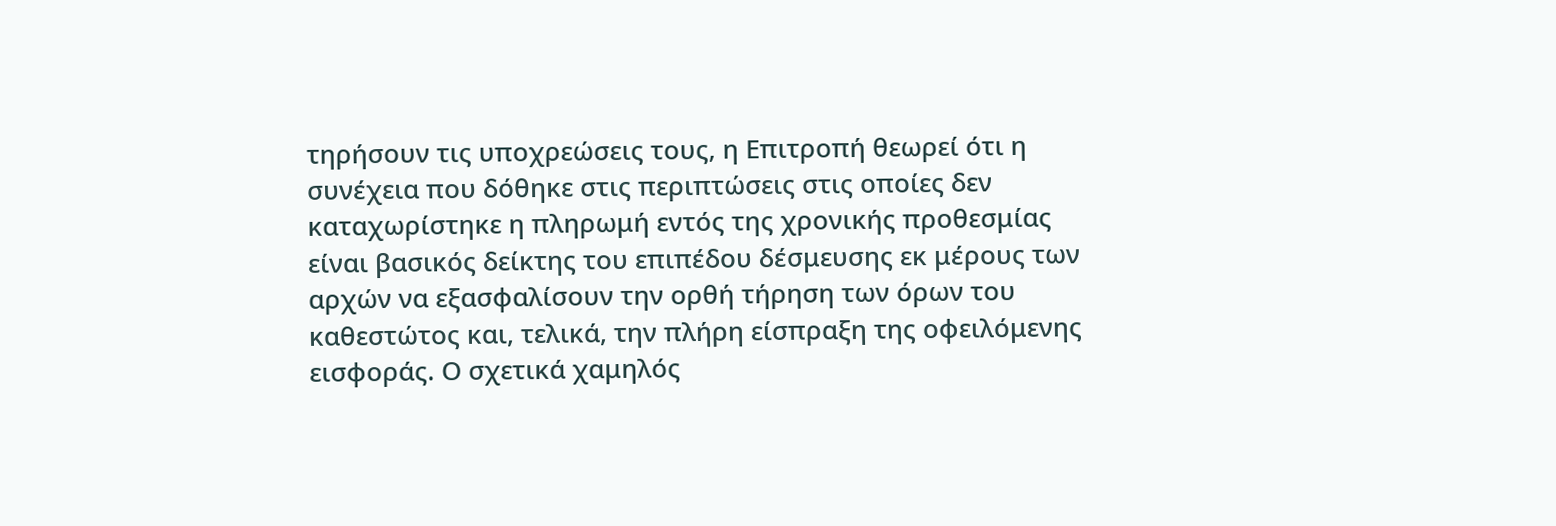τηρήσουν τις υποχρεώσεις τους, η Επιτροπή θεωρεί ότι η συνέχεια που δόθηκε στις περιπτώσεις στις οποίες δεν καταχωρίστηκε η πληρωμή εντός της χρονικής προθεσμίας είναι βασικός δείκτης του επιπέδου δέσμευσης εκ μέρους των αρχών να εξασφαλίσουν την ορθή τήρηση των όρων του καθεστώτος και, τελικά, την πλήρη είσπραξη της οφειλόμενης εισφοράς. Ο σχετικά χαμηλός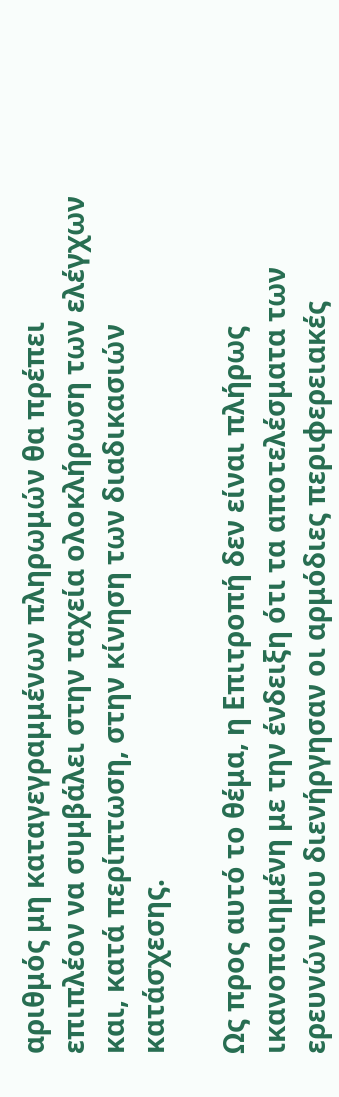αριθμός μη καταγεγραμμένων πληρωμών θα πρέπει επιπλέον να συμβάλει στην ταχεία ολοκλήρωση των ελέγχων και, κατά περίπτωση, στην κίνηση των διαδικασιών κατάσχεσης.

Ως προς αυτό το θέμα, η Επιτροπή δεν είναι πλήρως ικανοποιημένη με την ένδειξη ότι τα αποτελέσματα των ερευνών που διενήργησαν οι αρμόδιες περιφερειακές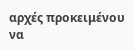αρχές προκειμένου να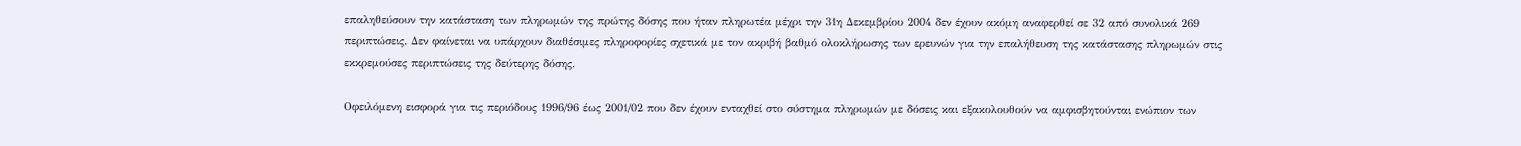επαληθεύσουν την κατάσταση των πληρωμών της πρώτης δόσης που ήταν πληρωτέα μέχρι την 31η Δεκεμβρίου 2004 δεν έχουν ακόμη αναφερθεί σε 32 από συνολικά 269 περιπτώσεις. Δεν φαίνεται να υπάρχουν διαθέσιμες πληροφορίες σχετικά με τον ακριβή βαθμό ολοκλήρωσης των ερευνών για την επαλήθευση της κατάστασης πληρωμών στις εκκρεμούσες περιπτώσεις της δεύτερης δόσης.

Οφειλόμενη εισφορά για τις περιόδους 1996/96 έως 2001/02 που δεν έχουν ενταχθεί στο σύστημα πληρωμών με δόσεις και εξακολουθούν να αμφισβητούνται ενώπιον των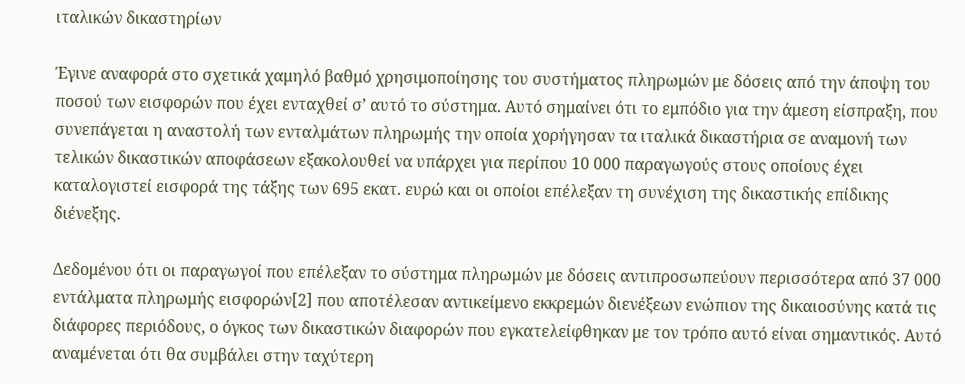ιταλικών δικαστηρίων

Έγινε αναφορά στο σχετικά χαμηλό βαθμό χρησιμοποίησης του συστήματος πληρωμών με δόσεις από την άποψη του ποσού των εισφορών που έχει ενταχθεί σ’ αυτό το σύστημα. Αυτό σημαίνει ότι το εμπόδιο για την άμεση είσπραξη, που συνεπάγεται η αναστολή των ενταλμάτων πληρωμής την οποία χορήγησαν τα ιταλικά δικαστήρια σε αναμονή των τελικών δικαστικών αποφάσεων εξακολουθεί να υπάρχει για περίπου 10 000 παραγωγούς στους οποίους έχει καταλογιστεί εισφορά της τάξης των 695 εκατ. ευρώ και οι οποίοι επέλεξαν τη συνέχιση της δικαστικής επίδικης διένεξης.

Δεδομένου ότι οι παραγωγοί που επέλεξαν το σύστημα πληρωμών με δόσεις αντιπροσωπεύουν περισσότερα από 37 000 εντάλματα πληρωμής εισφορών[2] που αποτέλεσαν αντικείμενο εκκρεμών διενέξεων ενώπιον της δικαιοσύνης κατά τις διάφορες περιόδους, ο όγκος των δικαστικών διαφορών που εγκατελείφθηκαν με τον τρόπο αυτό είναι σημαντικός. Αυτό αναμένεται ότι θα συμβάλει στην ταχύτερη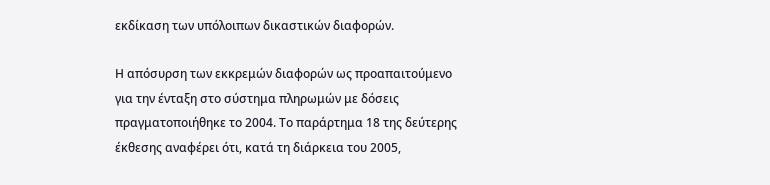εκδίκαση των υπόλοιπων δικαστικών διαφορών.

Η απόσυρση των εκκρεμών διαφορών ως προαπαιτούμενο για την ένταξη στο σύστημα πληρωμών με δόσεις πραγματοποιήθηκε το 2004. Το παράρτημα 18 της δεύτερης έκθεσης αναφέρει ότι, κατά τη διάρκεια του 2005,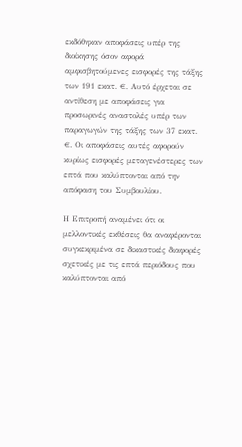εκδόθηκαν αποφάσεις υπέρ της διοίκησης όσον αφορά αμφισβητούμενες εισφορές της τάξης των 191 εκατ. €. Αυτό έρχεται σε αντίθεση με αποφάσεις για προσωρινές αναστολές υπέρ των παραγωγών της τάξης των 37 εκατ. €. Οι αποφάσεις αυτές αφορούν κυρίως εισφορές μεταγενέστερες των επτά που καλύπτονται από την απόφαση του Συμβουλίου.

Η Επιτροπή αναμένει ότι οι μελλοντικές εκθέσεις θα αναφέρονται συγκεκριμένα σε δικαστικές διαφορές σχετικές με τις επτά περιόδους που καλύπτονται από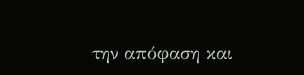την απόφαση και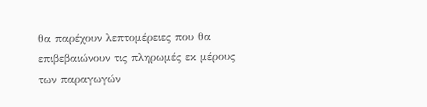θα παρέχουν λεπτομέρειες που θα επιβεβαιώνουν τις πληρωμές εκ μέρους των παραγωγών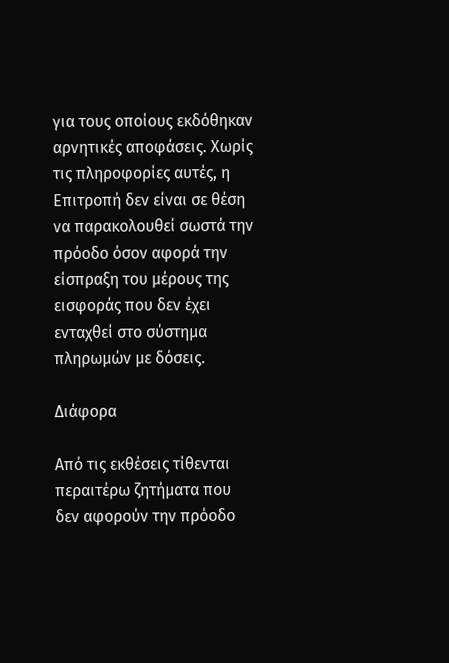για τους οποίους εκδόθηκαν αρνητικές αποφάσεις. Χωρίς τις πληροφορίες αυτές, η Επιτροπή δεν είναι σε θέση να παρακολουθεί σωστά την πρόοδο όσον αφορά την είσπραξη του μέρους της εισφοράς που δεν έχει ενταχθεί στο σύστημα πληρωμών με δόσεις.

Διάφορα

Από τις εκθέσεις τίθενται περαιτέρω ζητήματα που δεν αφορούν την πρόοδο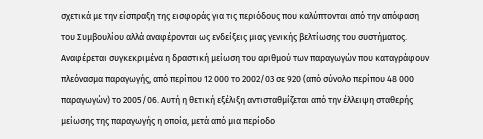σχετικά με την είσπραξη της εισφοράς για τις περιόδους που καλύπτονται από την απόφαση του Συμβουλίου αλλά αναφέρονται ως ενδείξεις μιας γενικής βελτίωσης του συστήματος. Αναφέρεται συγκεκριμένα η δραστική μείωση του αριθμού των παραγωγών που καταγράφουν πλεόνασμα παραγωγής, από περίπου 12 000 το 2002/03 σε 920 (από σύνολο περίπου 48 000 παραγωγών) το 2005/06. Αυτή η θετική εξέλιξη αντισταθμίζεται από την έλλειψη σταθερής μείωσης της παραγωγής η οποία, μετά από μια περίοδο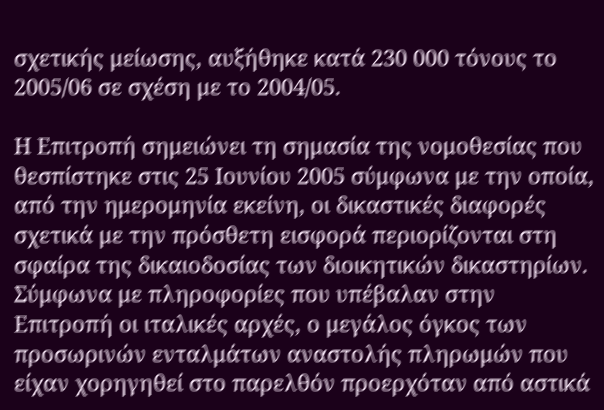σχετικής μείωσης, αυξήθηκε κατά 230 000 τόνους το 2005/06 σε σχέση με το 2004/05.

Η Επιτροπή σημειώνει τη σημασία της νομοθεσίας που θεσπίστηκε στις 25 Ιουνίου 2005 σύμφωνα με την οποία, από την ημερομηνία εκείνη, οι δικαστικές διαφορές σχετικά με την πρόσθετη εισφορά περιορίζονται στη σφαίρα της δικαιοδοσίας των διοικητικών δικαστηρίων. Σύμφωνα με πληροφορίες που υπέβαλαν στην Επιτροπή οι ιταλικές αρχές, ο μεγάλος όγκος των προσωρινών ενταλμάτων αναστολής πληρωμών που είχαν χορηγηθεί στο παρελθόν προερχόταν από αστικά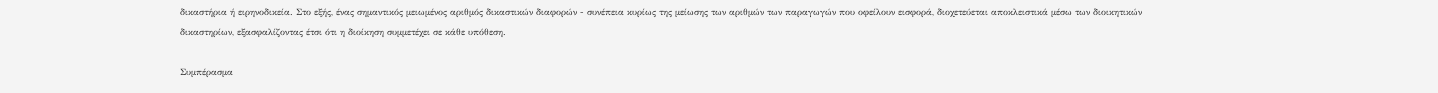δικαστήρια ή ειρηνοδικεία. Στο εξής, ένας σημαντικός μειωμένος αριθμός δικαστικών διαφορών - συνέπεια κυρίως της μείωσης των αριθμών των παραγωγών που οφείλουν εισφορά, διοχετεύεται αποκλειστικά μέσω των διοικητικών δικαστηρίων, εξασφαλίζοντας έτσι ότι η διοίκηση συμμετέχει σε κάθε υπόθεση.

Συμπέρασμα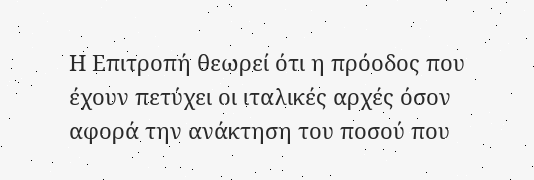Η Επιτροπή θεωρεί ότι η πρόοδος που έχουν πετύχει οι ιταλικές αρχές όσον αφορά την ανάκτηση του ποσού που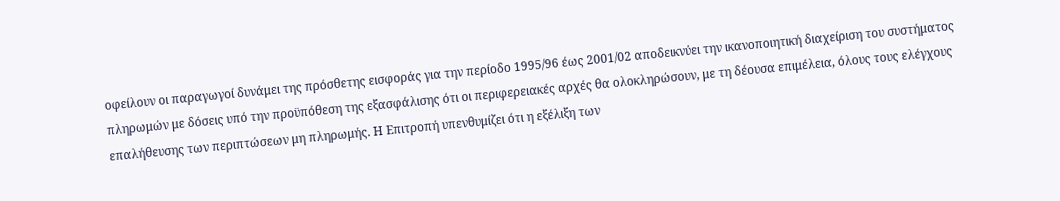οφείλουν οι παραγωγοί δυνάμει της πρόσθετης εισφοράς για την περίοδο 1995/96 έως 2001/02 αποδεικνύει την ικανοποιητική διαχείριση του συστήματος πληρωμών με δόσεις υπό την προϋπόθεση της εξασφάλισης ότι οι περιφερειακές αρχές θα ολοκληρώσουν, με τη δέουσα επιμέλεια, όλους τους ελέγχους επαλήθευσης των περιπτώσεων μη πληρωμής. Η Επιτροπή υπενθυμίζει ότι η εξέλιξη των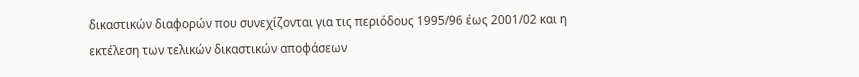δικαστικών διαφορών που συνεχίζονται για τις περιόδους 1995/96 έως 2001/02 και η εκτέλεση των τελικών δικαστικών αποφάσεων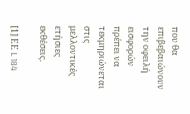που θα επιβεβαιώνουν την οφειλή εισφορών πρέπει να τεκμηριώνεται στις μελλοντικές ετήσιες εκθέσεις.

[1] ΕΕ L 184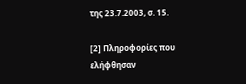της 23.7.2003, σ. 15.

[2] Πληροφορίες που ελήφθησαν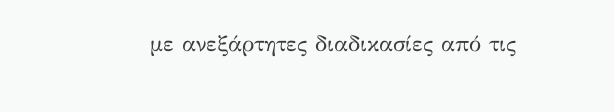με ανεξάρτητες διαδικασίες από τις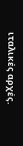ιταλικές αρχές.